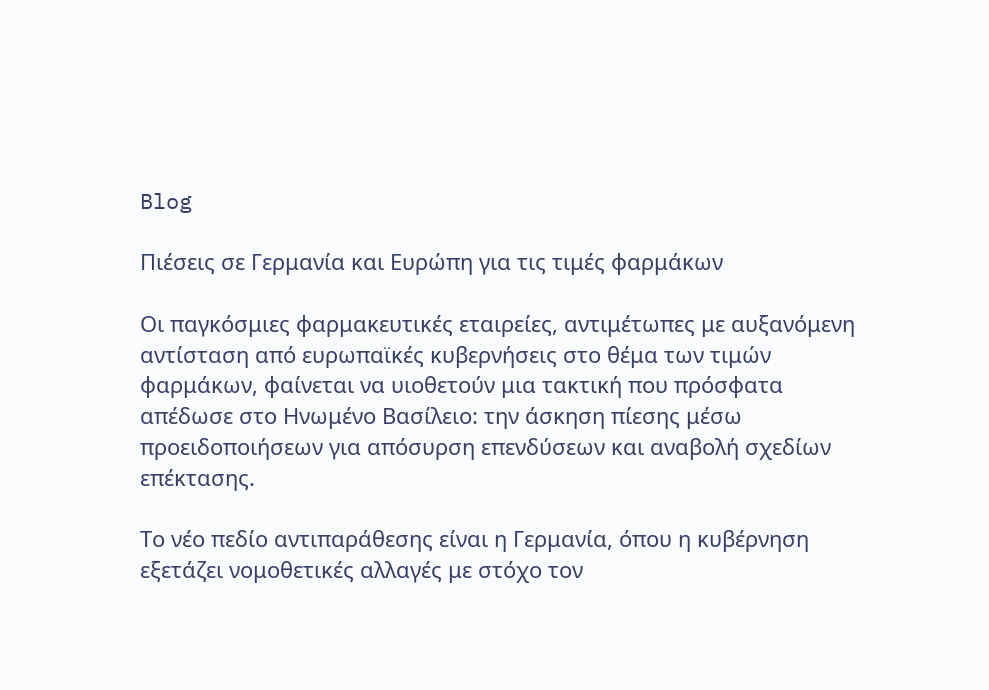Blog

Πιέσεις σε Γερμανία και Ευρώπη για τις τιμές φαρμάκων

Οι παγκόσμιες φαρμακευτικές εταιρείες, αντιμέτωπες με αυξανόμενη αντίσταση από ευρωπαϊκές κυβερνήσεις στο θέμα των τιμών φαρμάκων, φαίνεται να υιοθετούν μια τακτική που πρόσφατα απέδωσε στο Ηνωμένο Βασίλειο: την άσκηση πίεσης μέσω προειδοποιήσεων για απόσυρση επενδύσεων και αναβολή σχεδίων επέκτασης.

Το νέο πεδίο αντιπαράθεσης είναι η Γερμανία, όπου η κυβέρνηση εξετάζει νομοθετικές αλλαγές με στόχο τον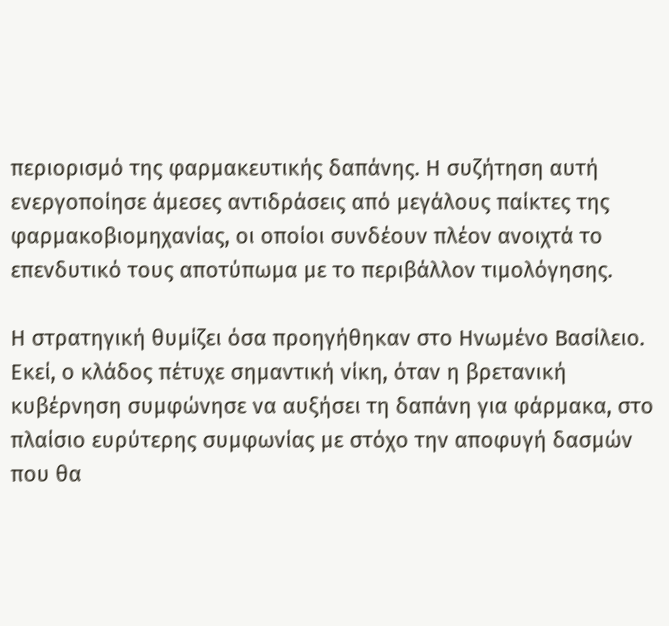περιορισμό της φαρμακευτικής δαπάνης. Η συζήτηση αυτή ενεργοποίησε άμεσες αντιδράσεις από μεγάλους παίκτες της φαρμακοβιομηχανίας, οι οποίοι συνδέουν πλέον ανοιχτά το επενδυτικό τους αποτύπωμα με το περιβάλλον τιμολόγησης.

Η στρατηγική θυμίζει όσα προηγήθηκαν στο Ηνωμένο Βασίλειο. Εκεί, ο κλάδος πέτυχε σημαντική νίκη, όταν η βρετανική κυβέρνηση συμφώνησε να αυξήσει τη δαπάνη για φάρμακα, στο πλαίσιο ευρύτερης συμφωνίας με στόχο την αποφυγή δασμών που θα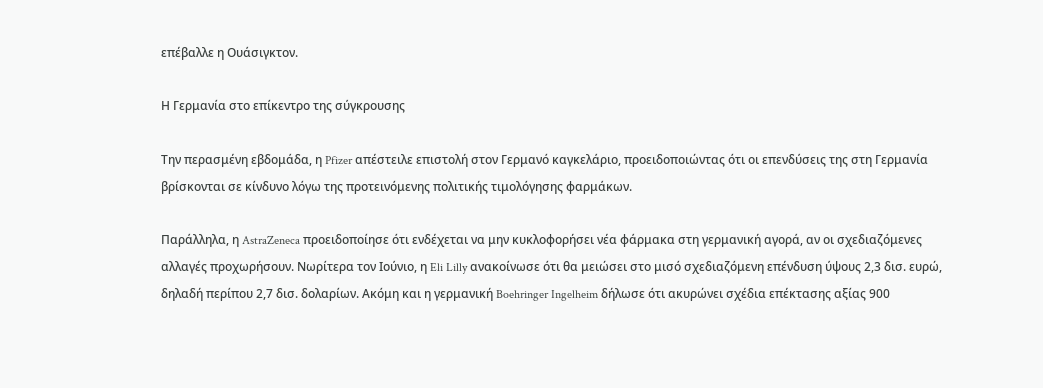επέβαλλε η Ουάσιγκτον.

Η Γερμανία στο επίκεντρο της σύγκρουσης

Την περασμένη εβδομάδα, η Pfizer απέστειλε επιστολή στον Γερμανό καγκελάριο, προειδοποιώντας ότι οι επενδύσεις της στη Γερμανία βρίσκονται σε κίνδυνο λόγω της προτεινόμενης πολιτικής τιμολόγησης φαρμάκων.

Παράλληλα, η AstraZeneca προειδοποίησε ότι ενδέχεται να μην κυκλοφορήσει νέα φάρμακα στη γερμανική αγορά, αν οι σχεδιαζόμενες αλλαγές προχωρήσουν. Νωρίτερα τον Ιούνιο, η Eli Lilly ανακοίνωσε ότι θα μειώσει στο μισό σχεδιαζόμενη επένδυση ύψους 2,3 δισ. ευρώ, δηλαδή περίπου 2,7 δισ. δολαρίων. Ακόμη και η γερμανική Boehringer Ingelheim δήλωσε ότι ακυρώνει σχέδια επέκτασης αξίας 900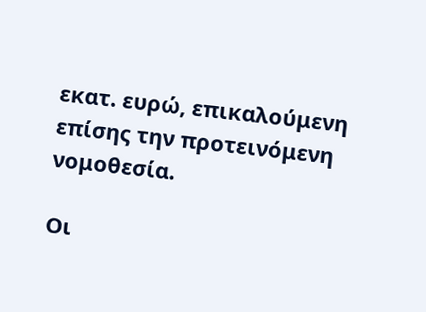εκατ. ευρώ, επικαλούμενη επίσης την προτεινόμενη νομοθεσία.

Οι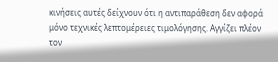κινήσεις αυτές δείχνουν ότι η αντιπαράθεση δεν αφορά μόνο τεχνικές λεπτομέρειες τιμολόγησης. Αγγίζει πλέον τον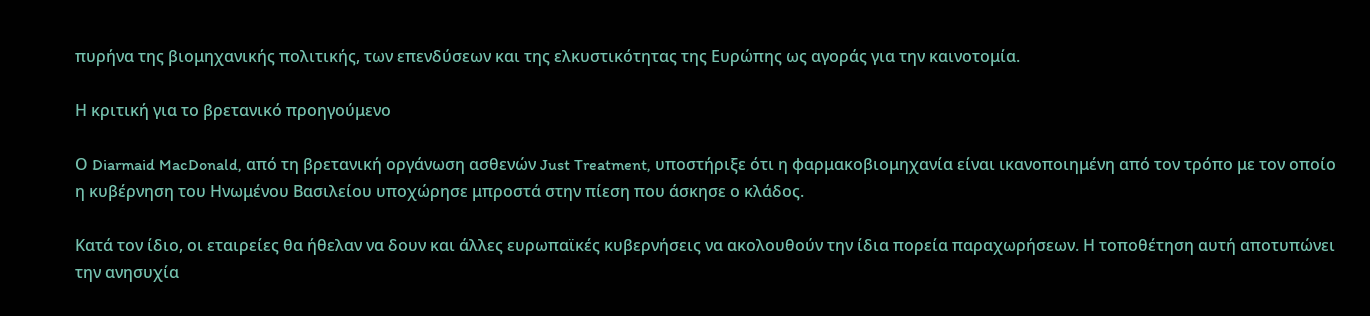πυρήνα της βιομηχανικής πολιτικής, των επενδύσεων και της ελκυστικότητας της Ευρώπης ως αγοράς για την καινοτομία.

Η κριτική για το βρετανικό προηγούμενο

Ο Diarmaid MacDonald, από τη βρετανική οργάνωση ασθενών Just Treatment, υποστήριξε ότι η φαρμακοβιομηχανία είναι ικανοποιημένη από τον τρόπο με τον οποίο η κυβέρνηση του Ηνωμένου Βασιλείου υποχώρησε μπροστά στην πίεση που άσκησε ο κλάδος.

Κατά τον ίδιο, οι εταιρείες θα ήθελαν να δουν και άλλες ευρωπαϊκές κυβερνήσεις να ακολουθούν την ίδια πορεία παραχωρήσεων. Η τοποθέτηση αυτή αποτυπώνει την ανησυχία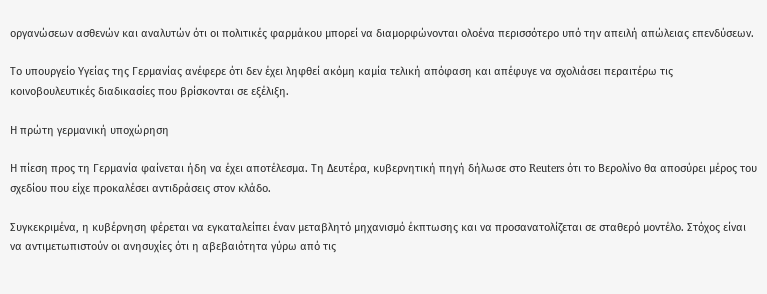οργανώσεων ασθενών και αναλυτών ότι οι πολιτικές φαρμάκου μπορεί να διαμορφώνονται ολοένα περισσότερο υπό την απειλή απώλειας επενδύσεων.

Το υπουργείο Υγείας της Γερμανίας ανέφερε ότι δεν έχει ληφθεί ακόμη καμία τελική απόφαση και απέφυγε να σχολιάσει περαιτέρω τις κοινοβουλευτικές διαδικασίες που βρίσκονται σε εξέλιξη.

Η πρώτη γερμανική υποχώρηση

Η πίεση προς τη Γερμανία φαίνεται ήδη να έχει αποτέλεσμα. Τη Δευτέρα, κυβερνητική πηγή δήλωσε στο Reuters ότι το Βερολίνο θα αποσύρει μέρος του σχεδίου που είχε προκαλέσει αντιδράσεις στον κλάδο.

Συγκεκριμένα, η κυβέρνηση φέρεται να εγκαταλείπει έναν μεταβλητό μηχανισμό έκπτωσης και να προσανατολίζεται σε σταθερό μοντέλο. Στόχος είναι να αντιμετωπιστούν οι ανησυχίες ότι η αβεβαιότητα γύρω από τις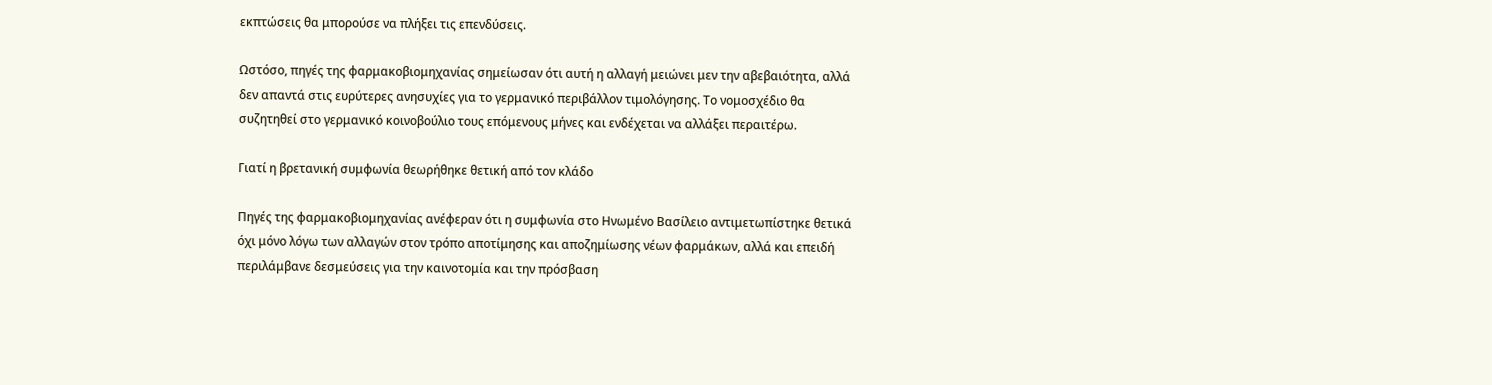εκπτώσεις θα μπορούσε να πλήξει τις επενδύσεις.

Ωστόσο, πηγές της φαρμακοβιομηχανίας σημείωσαν ότι αυτή η αλλαγή μειώνει μεν την αβεβαιότητα, αλλά δεν απαντά στις ευρύτερες ανησυχίες για το γερμανικό περιβάλλον τιμολόγησης. Το νομοσχέδιο θα συζητηθεί στο γερμανικό κοινοβούλιο τους επόμενους μήνες και ενδέχεται να αλλάξει περαιτέρω.

Γιατί η βρετανική συμφωνία θεωρήθηκε θετική από τον κλάδο

Πηγές της φαρμακοβιομηχανίας ανέφεραν ότι η συμφωνία στο Ηνωμένο Βασίλειο αντιμετωπίστηκε θετικά όχι μόνο λόγω των αλλαγών στον τρόπο αποτίμησης και αποζημίωσης νέων φαρμάκων, αλλά και επειδή περιλάμβανε δεσμεύσεις για την καινοτομία και την πρόσβαση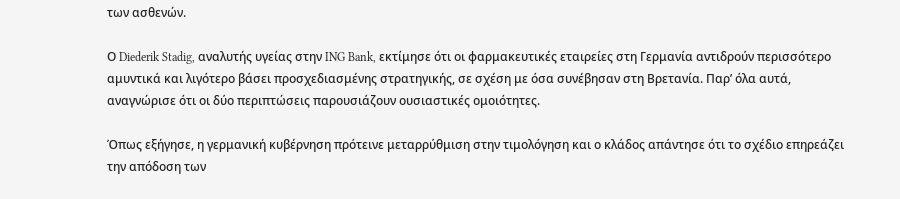των ασθενών.

Ο Diederik Stadig, αναλυτής υγείας στην ING Bank, εκτίμησε ότι οι φαρμακευτικές εταιρείες στη Γερμανία αντιδρούν περισσότερο αμυντικά και λιγότερο βάσει προσχεδιασμένης στρατηγικής, σε σχέση με όσα συνέβησαν στη Βρετανία. Παρ’ όλα αυτά, αναγνώρισε ότι οι δύο περιπτώσεις παρουσιάζουν ουσιαστικές ομοιότητες.

Όπως εξήγησε, η γερμανική κυβέρνηση πρότεινε μεταρρύθμιση στην τιμολόγηση και ο κλάδος απάντησε ότι το σχέδιο επηρεάζει την απόδοση των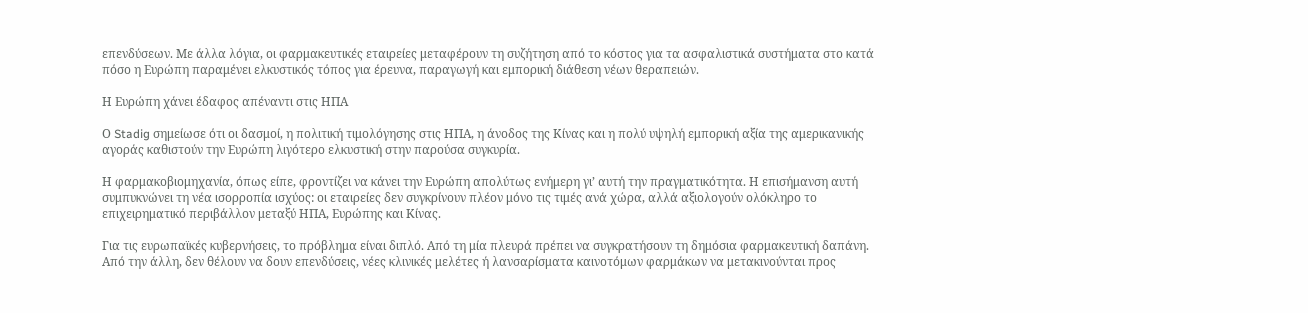επενδύσεων. Με άλλα λόγια, οι φαρμακευτικές εταιρείες μεταφέρουν τη συζήτηση από το κόστος για τα ασφαλιστικά συστήματα στο κατά πόσο η Ευρώπη παραμένει ελκυστικός τόπος για έρευνα, παραγωγή και εμπορική διάθεση νέων θεραπειών.

Η Ευρώπη χάνει έδαφος απέναντι στις ΗΠΑ

Ο Stadig σημείωσε ότι οι δασμοί, η πολιτική τιμολόγησης στις ΗΠΑ, η άνοδος της Κίνας και η πολύ υψηλή εμπορική αξία της αμερικανικής αγοράς καθιστούν την Ευρώπη λιγότερο ελκυστική στην παρούσα συγκυρία.

Η φαρμακοβιομηχανία, όπως είπε, φροντίζει να κάνει την Ευρώπη απολύτως ενήμερη γι’ αυτή την πραγματικότητα. Η επισήμανση αυτή συμπυκνώνει τη νέα ισορροπία ισχύος: οι εταιρείες δεν συγκρίνουν πλέον μόνο τις τιμές ανά χώρα, αλλά αξιολογούν ολόκληρο το επιχειρηματικό περιβάλλον μεταξύ ΗΠΑ, Ευρώπης και Κίνας.

Για τις ευρωπαϊκές κυβερνήσεις, το πρόβλημα είναι διπλό. Από τη μία πλευρά πρέπει να συγκρατήσουν τη δημόσια φαρμακευτική δαπάνη. Από την άλλη, δεν θέλουν να δουν επενδύσεις, νέες κλινικές μελέτες ή λανσαρίσματα καινοτόμων φαρμάκων να μετακινούνται προς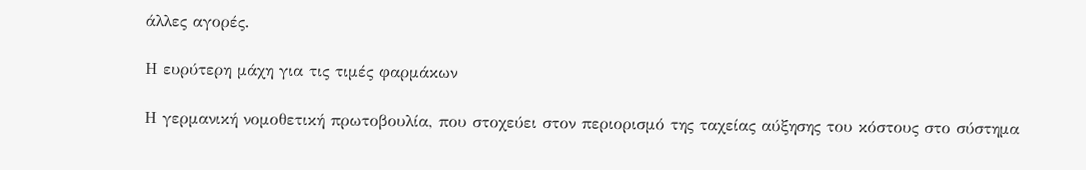άλλες αγορές.

Η ευρύτερη μάχη για τις τιμές φαρμάκων

Η γερμανική νομοθετική πρωτοβουλία, που στοχεύει στον περιορισμό της ταχείας αύξησης του κόστους στο σύστημα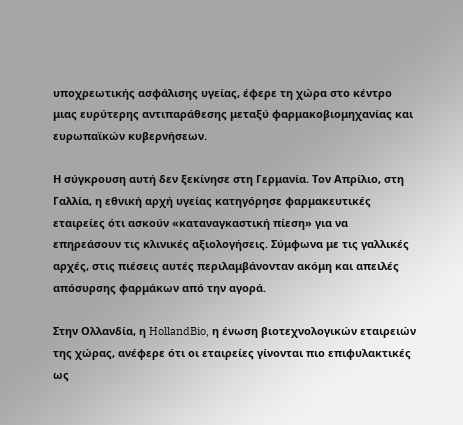υποχρεωτικής ασφάλισης υγείας, έφερε τη χώρα στο κέντρο μιας ευρύτερης αντιπαράθεσης μεταξύ φαρμακοβιομηχανίας και ευρωπαϊκών κυβερνήσεων.

Η σύγκρουση αυτή δεν ξεκίνησε στη Γερμανία. Τον Απρίλιο, στη Γαλλία, η εθνική αρχή υγείας κατηγόρησε φαρμακευτικές εταιρείες ότι ασκούν «καταναγκαστική πίεση» για να επηρεάσουν τις κλινικές αξιολογήσεις. Σύμφωνα με τις γαλλικές αρχές, στις πιέσεις αυτές περιλαμβάνονταν ακόμη και απειλές απόσυρσης φαρμάκων από την αγορά.

Στην Ολλανδία, η HollandBio, η ένωση βιοτεχνολογικών εταιρειών της χώρας, ανέφερε ότι οι εταιρείες γίνονται πιο επιφυλακτικές ως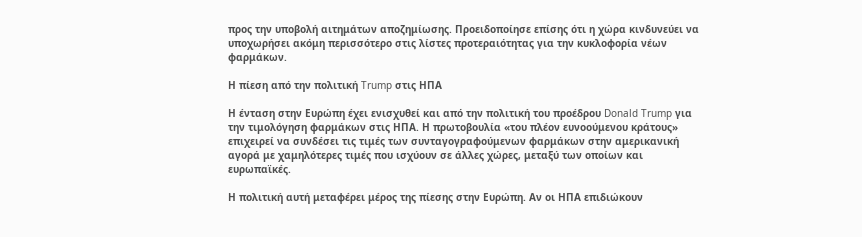προς την υποβολή αιτημάτων αποζημίωσης. Προειδοποίησε επίσης ότι η χώρα κινδυνεύει να υποχωρήσει ακόμη περισσότερο στις λίστες προτεραιότητας για την κυκλοφορία νέων φαρμάκων.

Η πίεση από την πολιτική Trump στις ΗΠΑ

Η ένταση στην Ευρώπη έχει ενισχυθεί και από την πολιτική του προέδρου Donald Trump για την τιμολόγηση φαρμάκων στις ΗΠΑ. Η πρωτοβουλία «του πλέον ευνοούμενου κράτους» επιχειρεί να συνδέσει τις τιμές των συνταγογραφούμενων φαρμάκων στην αμερικανική αγορά με χαμηλότερες τιμές που ισχύουν σε άλλες χώρες, μεταξύ των οποίων και ευρωπαϊκές.

Η πολιτική αυτή μεταφέρει μέρος της πίεσης στην Ευρώπη. Αν οι ΗΠΑ επιδιώκουν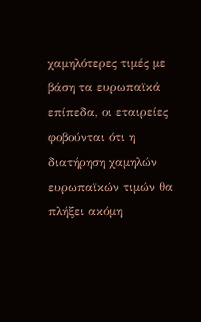χαμηλότερες τιμές με βάση τα ευρωπαϊκά επίπεδα, οι εταιρείες φοβούνται ότι η διατήρηση χαμηλών ευρωπαϊκών τιμών θα πλήξει ακόμη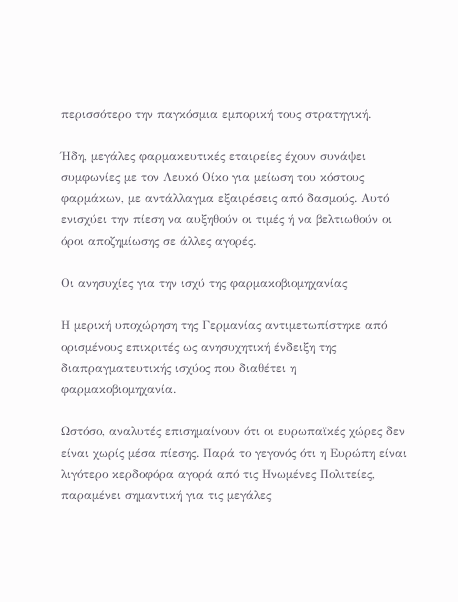περισσότερο την παγκόσμια εμπορική τους στρατηγική.

Ήδη, μεγάλες φαρμακευτικές εταιρείες έχουν συνάψει συμφωνίες με τον Λευκό Οίκο για μείωση του κόστους φαρμάκων, με αντάλλαγμα εξαιρέσεις από δασμούς. Αυτό ενισχύει την πίεση να αυξηθούν οι τιμές ή να βελτιωθούν οι όροι αποζημίωσης σε άλλες αγορές.

Οι ανησυχίες για την ισχύ της φαρμακοβιομηχανίας

Η μερική υποχώρηση της Γερμανίας αντιμετωπίστηκε από ορισμένους επικριτές ως ανησυχητική ένδειξη της διαπραγματευτικής ισχύος που διαθέτει η φαρμακοβιομηχανία.

Ωστόσο, αναλυτές επισημαίνουν ότι οι ευρωπαϊκές χώρες δεν είναι χωρίς μέσα πίεσης. Παρά το γεγονός ότι η Ευρώπη είναι λιγότερο κερδοφόρα αγορά από τις Ηνωμένες Πολιτείες, παραμένει σημαντική για τις μεγάλες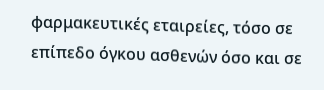φαρμακευτικές εταιρείες, τόσο σε επίπεδο όγκου ασθενών όσο και σε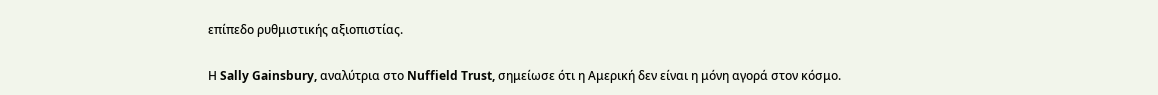επίπεδο ρυθμιστικής αξιοπιστίας.

Η Sally Gainsbury, αναλύτρια στο Nuffield Trust, σημείωσε ότι η Αμερική δεν είναι η μόνη αγορά στον κόσμο.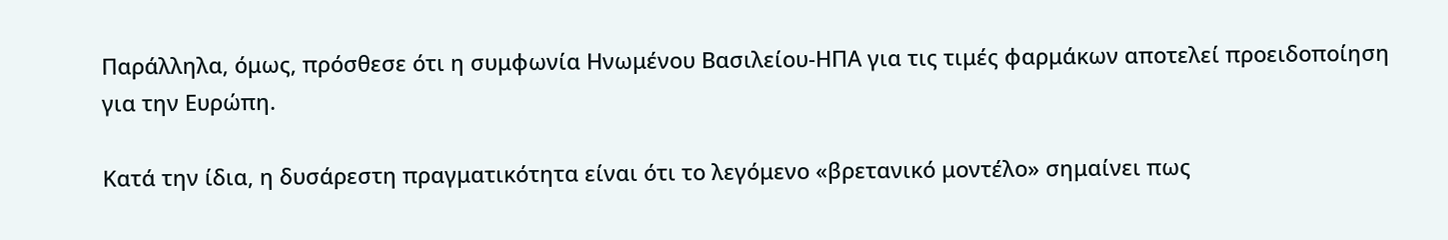Παράλληλα, όμως, πρόσθεσε ότι η συμφωνία Ηνωμένου Βασιλείου-ΗΠΑ για τις τιμές φαρμάκων αποτελεί προειδοποίηση για την Ευρώπη.

Κατά την ίδια, η δυσάρεστη πραγματικότητα είναι ότι το λεγόμενο «βρετανικό μοντέλο» σημαίνει πως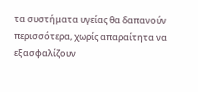τα συστήματα υγείας θα δαπανούν περισσότερα, χωρίς απαραίτητα να εξασφαλίζουν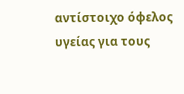αντίστοιχο όφελος υγείας για τους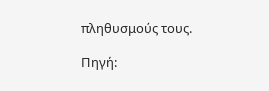πληθυσμούς τους.

Πηγή: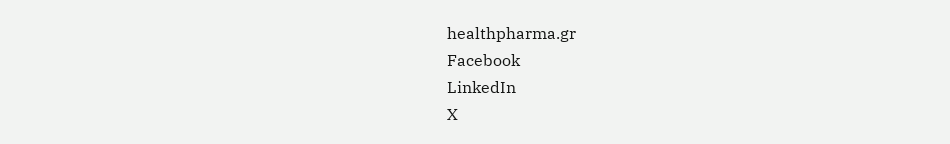healthpharma.gr
Facebook
LinkedIn
X